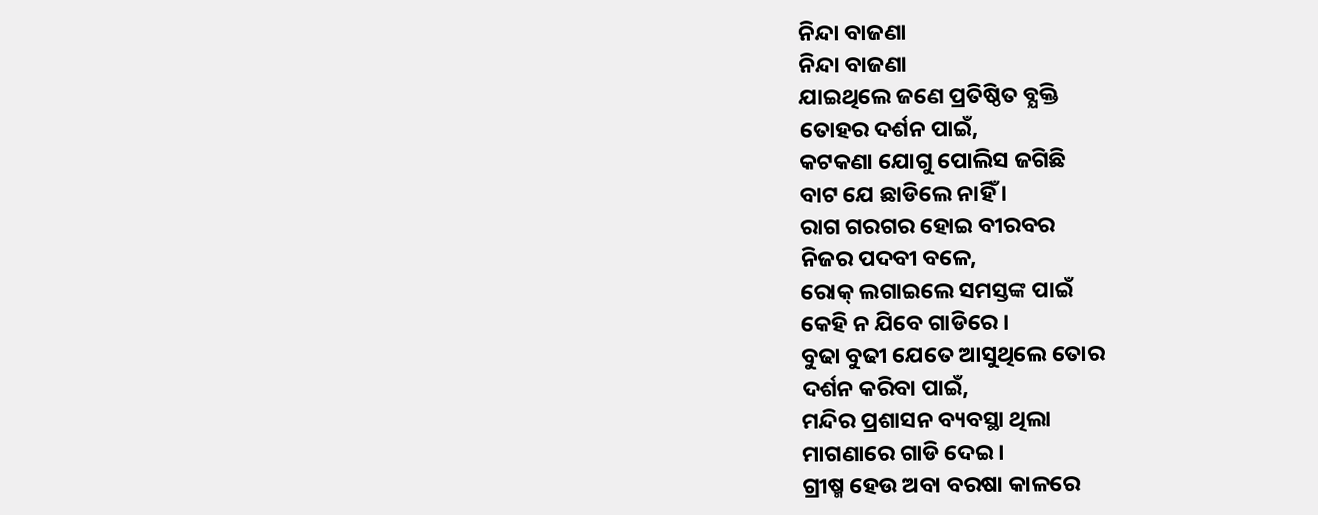ନିନ୍ଦା ବାଜଣା
ନିନ୍ଦା ବାଜଣା
ଯାଇଥିଲେ ଜଣେ ପ୍ରତିଷ୍ଠିତ ବ୍ଯକ୍ତି
ତୋହର ଦର୍ଶନ ପାଇଁ,
କଟକଣା ଯୋଗୁ ପୋଲିସ ଜଗିଛି
ବାଟ ଯେ ଛାଡିଲେ ନାହିଁ ।
ରାଗ ଗରଗର ହୋଇ ବୀରବର
ନିଜର ପଦବୀ ବଳେ,
ରୋକ୍ ଲଗାଇଲେ ସମସ୍ତଙ୍କ ପାଇଁ
କେହି ନ ଯିବେ ଗାଡିରେ ।
ବୁଢା ବୁଢୀ ଯେତେ ଆସୁଥିଲେ ତୋର
ଦର୍ଶନ କରିବା ପାଇଁ,
ମନ୍ଦିର ପ୍ରଶାସନ ବ୍ୟବସ୍ଥା ଥିଲା
ମାଗଣାରେ ଗାଡି ଦେଇ ।
ଗ୍ରୀଷ୍ମ ହେଉ ଅବା ବରଷା କାଳରେ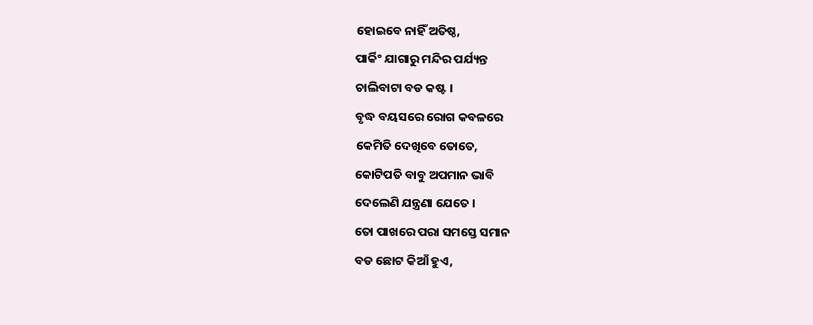ହୋଇବେ ନାହିଁ ଅତିଷ୍ଠ,
ପାର୍କିଂ ଯାଗାରୁ ମନ୍ଦିର ପର୍ଯ୍ୟନ୍ତ
ଚାଲିବାଟା ବଡ କଷ୍ଟ ।
ବୃଦ୍ଧ ବୟସରେ ରୋଗ କବଳରେ
କେମିତି ଦେଖିବେ ତୋତେ,
କୋଟିପତି ବାବୁ ଅପମାନ ଭାବି
ଦେଲେଣି ଯନ୍ତ୍ରଣା ଯେତେ ।
ତୋ ପାଖରେ ପରା ସମସ୍ତେ ସମାନ
ବଡ ଛୋଟ କିଆଁ ହୁଏ,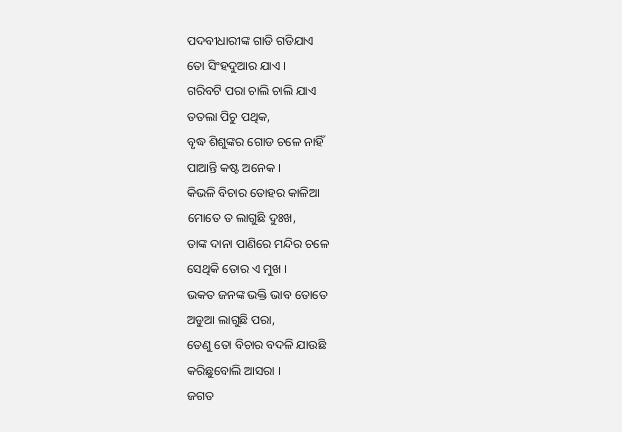ପଦବୀଧାରୀଙ୍କ ଗାଡି ଗଡିଯାଏ
ତୋ ସିଂହଦୁଆର ଯାଏ ।
ଗରିବଟି ପରା ଚାଲି ଚାଲି ଯାଏ
ତତଲା ପିଚୁ ପଥିକ,
ବୃଦ୍ଧ ଶିଶୁଙ୍କର ଗୋଡ ଚଳେ ନାହିଁ
ପାଆନ୍ତି କଷ୍ଟ ଅନେକ ।
କିଭଳି ବିଚାର ତୋହର କାଳିଆ
ମୋତେ ତ ଲାଗୁଛି ଦୁଃଖ,
ତାଙ୍କ ଦାନା ପାଣିରେ ମନ୍ଦିର ଚଳେ
ସେଥିକି ତୋର ଏ ମୁଖ ।
ଭକତ ଜନଙ୍କ ଭକ୍ତି ଭାବ ତୋତେ
ଅଡୁଆ ଲାଗୁଛି ପରା,
ତେଣୁ ତୋ ବିଚାର ବଦଳି ଯାଉଛି
କରିଛୁବୋଲି ଆସରା ।
ଜଗତ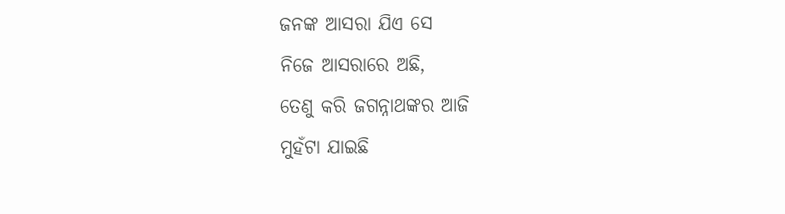ଜନଙ୍କ ଆସରା ଯିଏ ସେ
ନିଜେ ଆସରାରେ ଅଛି,
ତେଣୁ କରି ଜଗନ୍ନାଥଙ୍କର ଆଜି
ମୁହଁଟା ଯାଇଛି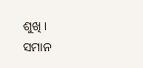ଶୁଖି ।
ସମାନ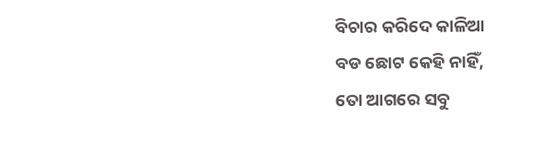ବିଚାର କରିଦେ କାଳିଆ
ବଡ ଛୋଟ କେହି ନାହିଁ,
ତୋ ଆଗରେ ସବୁ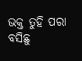ଭକ୍ତ ତୁହି ପରା
ବସିଛୁ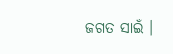ଜଗତ ସାଇଁ ।